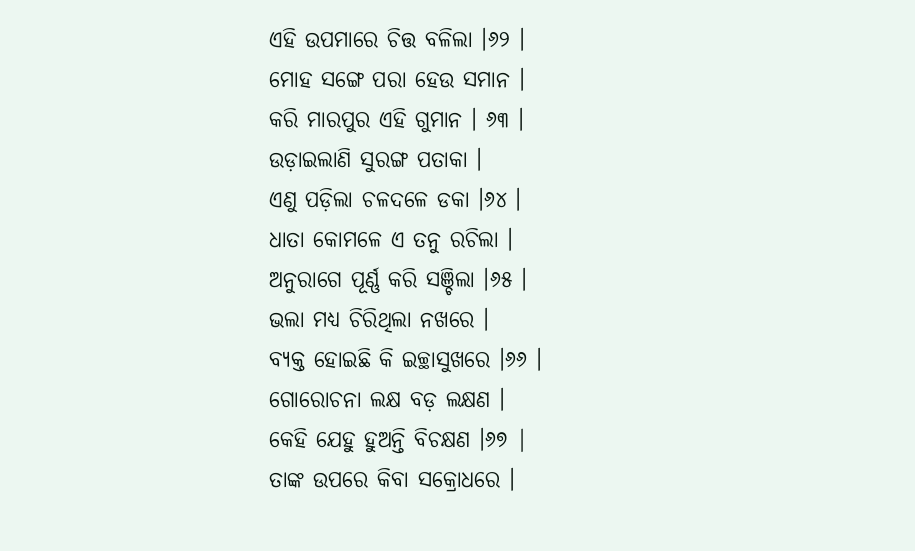ଏହି ଉପମାରେ ଚିତ୍ତ ବଳିଲା ।୬୨ ।
ମୋହ ସଙ୍ଗେ ପରା ହେଉ ସମାନ ।
କରି ମାରପୁର ଏହି ଗୁମାନ । ୬୩ ।
ଉଡ଼ାଇଲାଣି ସୁରଙ୍ଗ ପତାକା ।
ଏଣୁ ପଡ଼ିଲା ଚଳଦଳେ ଡକା ।୬୪ ।
ଧାତା କୋମଳେ ଏ ତନୁ ରଚିଲା ।
ଅନୁରାଗେ ପୂର୍ଣ୍ଣ କରି ସଞ୍ଚିଲା ।୬୫ ।
ଭଲା ମଧ୍ୟ ଚିରିଥିଲା ନଖରେ ।
ବ୍ୟକ୍ତ ହୋଇଛି କି ଇଚ୍ଛାସୁଖରେ ।୬୬ ।
ଗୋରୋଚନା ଲକ୍ଷ ବଡ଼ ଲକ୍ଷଣ ।
କେହି ଯେହୁ ହୁଅନ୍ତି ବିଚକ୍ଷଣ ।୬୭ |
ତାଙ୍କ ଉପରେ କିବା ସକ୍ରୋଧରେ ।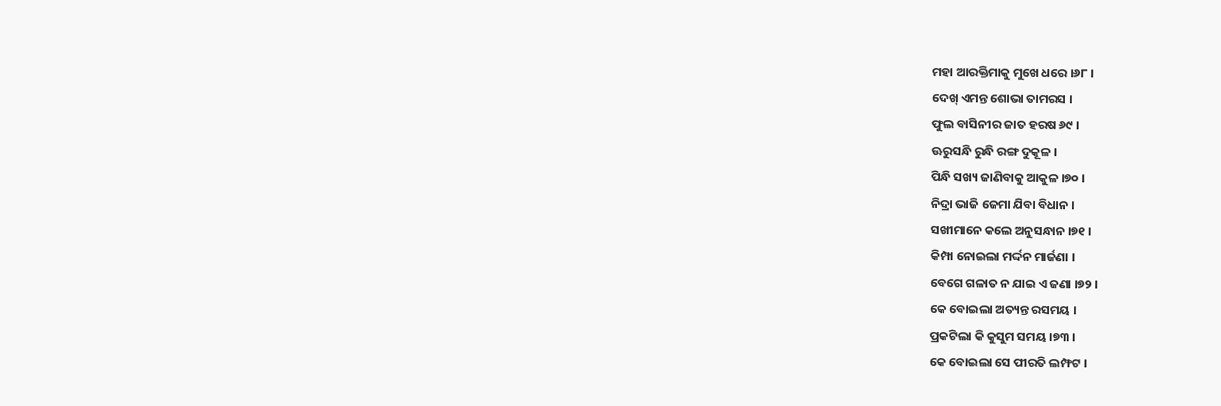ମହା ଆରକ୍ତିମାକୁ ମୁଖେ ଧରେ ।୬୮ ।
ଦେଖ୍ ଏମନ୍ତ ଶୋଭା ତାମରସ ।
ଫୁଲ ବାସିନୀର ଜାତ ହରଷ ୬୯ ।
ଊରୁସନ୍ଧି ରୁନ୍ଧି ରଙ୍ଗ ଦୁକୂଳ ।
ପିନ୍ଧି ସଖ୍ୟ ଜାଣିବାକୁ ଆକୁଳ ।୭୦ ।
ନିଦ୍ରା ଭାଜି ଜେମା ଯିବା ବିଧାନ ।
ସଖୀମାନେ କଲେ ଅନୁସନ୍ଧାନ ।୭୧ ।
କିମ୍ପା ନୋଇଲା ମର୍ଦ୍ଦନ ମାର୍ଜଣା ।
ବେଗେ ଗଳାତ ନ ଯାଇ ଏ ଜଣା ।୭୨ ।
କେ ବୋଇଲା ଅତ୍ୟନ୍ତ ରସମୟ ।
ପ୍ରକଟିଲା କି କୁସୁମ ସମୟ ।୭୩ ।
କେ ବୋଇଲା ସେ ପୀରତି ଲମ୍ଫଟ ।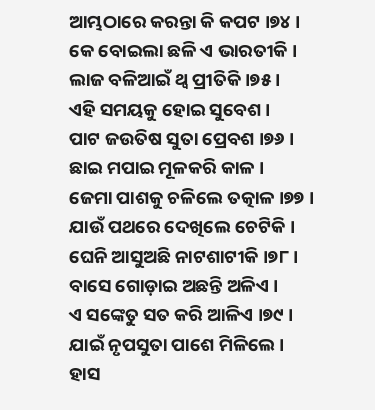ଆମ୍ଭଠାରେ କରନ୍ତା କି କପଟ ।୭୪ ।
କେ ବୋଇଲା ଛଳି ଏ ଭାରତୀକି ।
ଲାଜ ବଳିଆଇଁ ଥ୍ବ ପ୍ରୀତିକି ।୭୫ ।
ଏହି ସମୟକୁ ହୋଇ ସୁବେଶ ।
ପାଟ ଜଉତିଷ ସୁତା ପ୍ରେବଶ ।୭୬ ।
ଛାଇ ମପାଇ ମୂଳକରି କାଳ ।
ଜେମା ପାଶକୁ ଚଳିଲେ ତତ୍କାଳ ।୭୭ ।
ଯାଉଁ ପଥରେ ଦେଖିଲେ ଚେଟିକି ।
ଘେନି ଆସୁଅଛି ନାଟଶାଟୀକି ।୭୮ ।
ବାସେ ଗୋଡ଼ାଇ ଅଛନ୍ତି ଅଳିଏ ।
ଏ ସଙ୍କେତୁ ସତ କରି ଆଳିଏ ।୭୯ ।
ଯାଇଁ ନୃପସୁତା ପାଶେ ମିଳିଲେ ।
ହାସ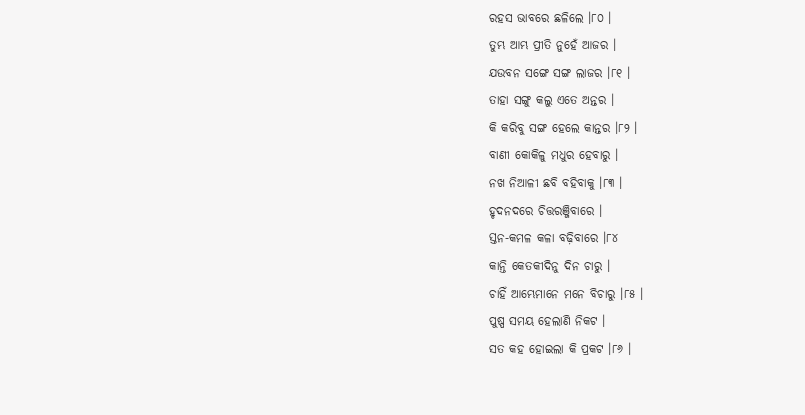ରହସ ଭାବରେ ଛଳିଲେ ।୮୦ ।
ତୁମ୍ଭ ଆମ୍ଭ ପ୍ରୀତି ନୁହେଁ ଆଜର ।
ଯଉବନ ସଙ୍ଗେ ସଙ୍ଗ ଲାଜର ।୮୧ ।
ତାହା ସଙ୍ଗୁ କଲୁ ଏତେ ଅନ୍ତର ।
କି କରିବୁ ସଙ୍ଗ ହେଲେ କାନ୍ତର ।୮୨ ।
ବାଣୀ କୋକିଳୁ ମଧୁର ହେବାରୁ ।
ନଖ ନିଆଳୀ ଛବି ବହିବାକୁ ।୮୩ ।
ହୃଦନଦରେ ଚିତ୍ତରଞ୍ଜିବାରେ ।
ସ୍ତନ-କମଳ କଳା ବଢ଼ିବାରେ ।୮୪
କାନ୍ତି କେତକୀଦିନୁ ଦିନ ଚାରୁ ।
ଚାହିଁ ଆମ୍ଭେମାନେ ମନେ ବିଚାରୁ ।୮୫ ।
ପୁଷ୍ପ ସମୟ ହେଲାଣି ନିକଟ ।
ସତ କହ ହୋଇଲା କି ପ୍ରକଟ ।୮୬ ।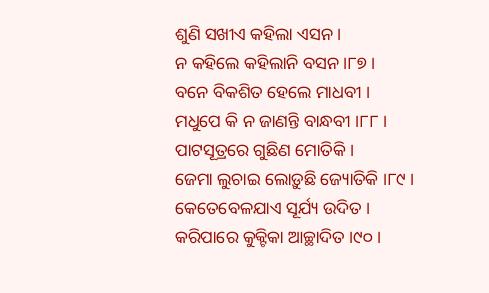ଶୁଣି ସଖୀଏ କହିଲା ଏସନ ।
ନ କହିଲେ କହିଲାନି ବସନ ।୮୭ ।
ବନେ ବିକଶିତ ହେଲେ ମାଧବୀ ।
ମଧୁପେ କି ନ ଜାଣନ୍ତି ବାନ୍ଧବୀ ।୮୮ ।
ପାଟସୂତ୍ରରେ ଗୁଛିଣ ମୋତିକି ।
ଜେମା ଲୁଚାଇ ଲୋଡ଼ୁଛି ଜ୍ୟୋତିକି ।୮୯ ।
କେତେବେଳଯାଏ ସୂର୍ଯ୍ୟ ଉଦିତ ।
କରିପାରେ କୁକ୍ଟିକା ଆଚ୍ଛାଦିତ ।୯୦ ।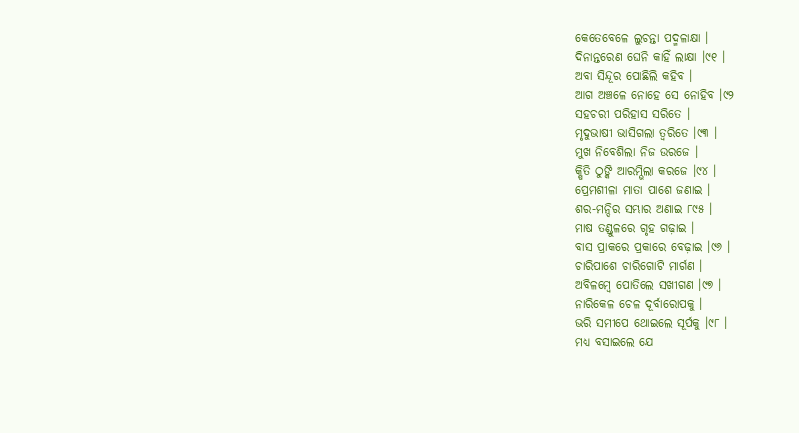କେତେବେଳେ ଲୁଚନ୍ତା ପଦ୍ମଳାକ୍ଷା ।
ଦିନାନ୍ତରେଣ ଘେନି କାହିଁ ଲାକ୍ଷା ।୯୧ ।
ଅବା ସିନ୍ଦୂର ପୋଛିଲି କହିବ ।
ଆଗ ଅଞ୍ଚଳେ ନୋହେ ସେ ନୋହିବ ।୯୨
ସହଚରୀ ପରିହାସ ସରିତେ ।
ମୃଦୁଭାଷୀ ଭାସିଗଲା ତ୍ଵରିତେ ।୯୩ ।
ମୁଖ ନିବେଶିଲା ନିଜ ଉରଜେ ।
କ୍ଷିତି ଠୁଙ୍କି ଆରମ୍ଭିଲା କରଜେ ।୯୪ ।
ପ୍ରେମଶୀଳା ମାତା ପାଶେ ଜଣାଇ ।
ଶର-ମନ୍ଦିର ସମ୍ଭାର ଅଣାଇ ୮୯୫ ।
ମାଷ ତଣ୍ଡୁଳରେ ଗୃହ ଗଢ଼ାଇ ।
ବାସ ପ୍ରାକରେ ପ୍ରକାରେ ବେଢ଼ାଇ ।୯୬ ।
ଚାରିପାଶେ ଚାରିଗୋଟି ମାର୍ଗଣ ।
ଅବିଳମ୍ବେ ପୋତିଲେ ସଖୀଗଣ ।୯୭ ।
ନାରିକେଳ ଚେଳ ଦୂର୍ବାରୋପକୁ ।
ଭରି ସମୀପେ ଥୋଇଲେ ସୂର୍ପକୁ ।୯୮ ।
ମଧ୍ୟ ବସାଇଲେ ଯେ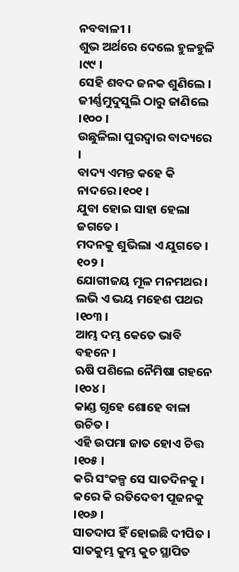ନବବାଳୀ ।
ଶୁଭ ଅର୍ଥରେ ଦେଲେ ହୁଳହୁଳି ।୯୯ ।
ସେହି ଶବଦ ଜନକ ଶୁଣିଲେ ।
ଜୀର୍ଣ୍ଣମୁଦୁସୁଲି ଠାରୁ ଜାଣିଲେ ।୧୦୦ ।
ଉଛୁଳିଲା ପୁରଦ୍ବାର ବାଦ୍ୟରେ ।
ବାଦ୍ୟ ଏମନ୍ତ କହେ କି ନାଦରେ ।୧୦୧ ।
ଯୁବା ହୋଇ ସାହା ହେଲା ଜଗତେ ।
ମଦନକୁ ଶୁଭିଲା ଏ ଯୁଗତେ । ୧୦୨ ।
ଯୋଗୀଜୟ ମୂଳ ମନମଥର ।
ଲଭି ଏ ଭୟ ମହେଶ ପଥର ।୧୦୩ ।
ଆମ୍ଭ ଦମ୍ଭ କେତେ ଭାବି ବହନେ ।
ଋଷି ପଶିଲେ ନୈମିଷା ଗହନେ ।୧୦୪ ।
କାଣ୍ଡ ଗୃହେ ଶୋହେ ବାଳା ଉଚିତ ।
ଏହି ଉପମା ଜାତ ହୋଏ ଚିତ୍ତ ।୧୦୫ ।
କରି ସଂକଳ୍ପ ସେ ସାତଦିନକୁ ।
କରେ କି ରତିଦେବୀ ପୂଜନକୁ ।୧୦୬ ।
ସାତଦାପ ହିଁ ହୋଇଛି ଦୀପିତ ।
ସାତକୁମ୍ଭ କୁମ୍ଭ କୁଚ ସ୍ଥାପିତ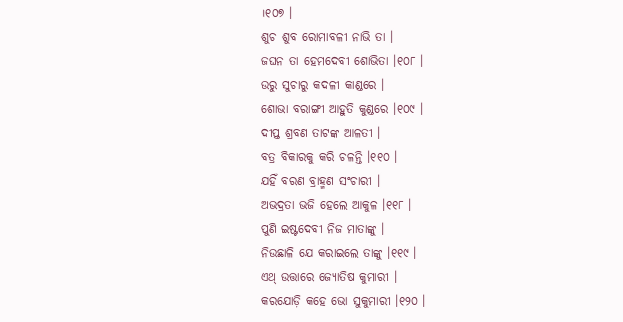।୧୦୭ ।
ଶୁଚ ଶୁବ ରୋମାବଳୀ ନାଭି ତା ।
ଜଘନ ତା ହେମଦେବୀ ଶୋଭିତା ।୧୦୮ ।
ଉରୁ ସୁଚାରୁ କଦଳୀ କାଣ୍ଡରେ ।
ଶୋଭା ବରାଙ୍ଗୀ ଆହୁତି କୁଣ୍ଡରେ ।୧୦୯ ।
ଦୀପ୍ତ ଶ୍ରବଣ ତାଟଙ୍କ ଆଳତୀ ।
ବତ୍ର ବିକାରକୁ କରି ଚଳନ୍ତି ।୧୧୦ ।
ଯହିଁ ବରଣ ବ୍ରାହ୍ମଣ ସଂଚାରୀ ।
ଅଭଦ୍ରତା ଭଜି ହେଲେ ଆକୁଳ ।୧୧୮ ।
ପୁଣି ଇଷ୍ଟଦେବୀ ନିଜ ମାତାଙ୍କୁ ।
ନିଉଛାଳି ଯେ କରାଇଲେ ତାଙ୍କୁ ।୧୧୯ ।
ଏଥ୍ ଉତ୍ତାରେ ଜ୍ୟୋତିଷ କୁମାରୀ ।
କରଯୋଡ଼ି କହେ ଭୋ ସୁକୁମାରୀ ।୧୨୦ ।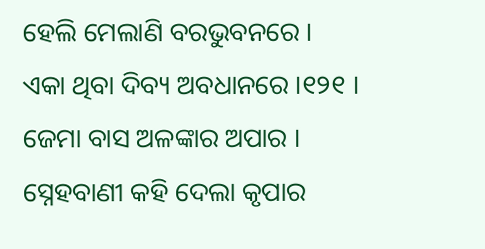ହେଲି ମେଲାଣି ବରଭୁବନରେ ।
ଏକା ଥିବା ଦିବ୍ୟ ଅବଧାନରେ ।୧୨୧ ।
ଜେମା ବାସ ଅଳଙ୍କାର ଅପାର ।
ସ୍ନେହବାଣୀ କହି ଦେଲା କୃପାର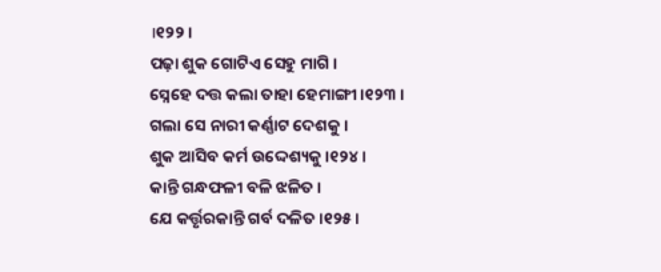।୧୨୨ ।
ପଢ଼ା ଶୁକ ଗୋଟିଏ ସେହୁ ମାଗି ।
ସ୍ନେହେ ଦତ୍ତ କଲା ତାହା ହେମାଙ୍ଗୀ ।୧୨୩ ।
ଗଲା ସେ ନାରୀ କର୍ଣ୍ଣାଟ ଦେଶକୁ ।
ଶୁକ ଆସିବ କର୍ମ ଉଦ୍ଦେଶ୍ୟକୁ ।୧୨୪ ।
କାନ୍ତି ଗନ୍ଧଫଳୀ ବଳି ଝଳିତ ।
ଯେ କର୍ତ୍ତୃରକାନ୍ତି ଗର୍ବ ଦଳିତ ।୧୨୫ ।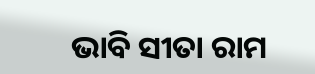ଭାବି ସୀତା ରାମ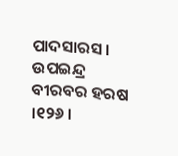ପାଦସାରସ ।
ଉପଇନ୍ଦ୍ର ବୀରବର ହରଷ ।୧୨୬ ।